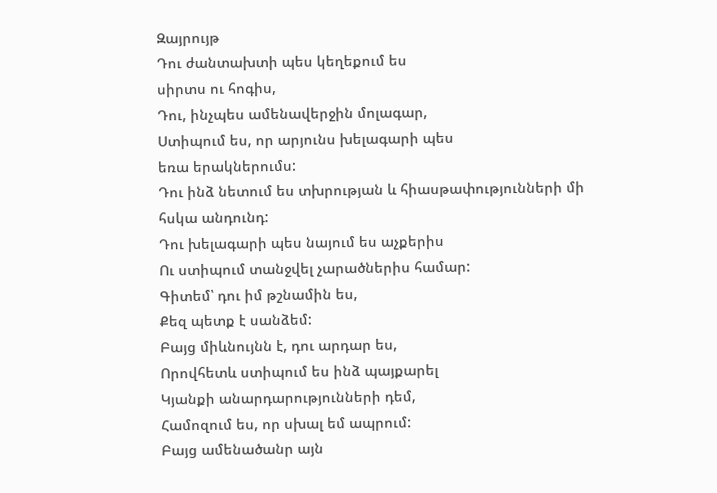Զայրույթ
Դու ժանտախտի պես կեղեքում ես
սիրտս ու հոգիս,
Դու, ինչպես ամենավերջին մոլագար,
Ստիպում ես, որ արյունս խելագարի պես
եռա երակներումս:
Դու ինձ նետում ես տխրության և հիասթափությունների մի
հսկա անդունդ:
Դու խելագարի պես նայում ես աչքերիս
Ու ստիպում տանջվել չարածներիս համար:
Գիտեմ՝ դու իմ թշնամին ես,
Քեզ պետք է սանձեմ:
Բայց միևնույնն է, դու արդար ես,
Որովհետև ստիպում ես ինձ պայքարել
Կյանքի անարդարությունների դեմ,
Համոզում ես, որ սխալ եմ ապրում:
Բայց ամենածանր այն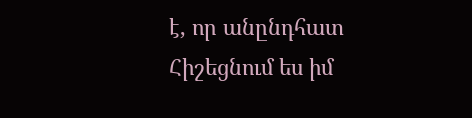է, որ անընդհատ
Հիշեցնում ես իմ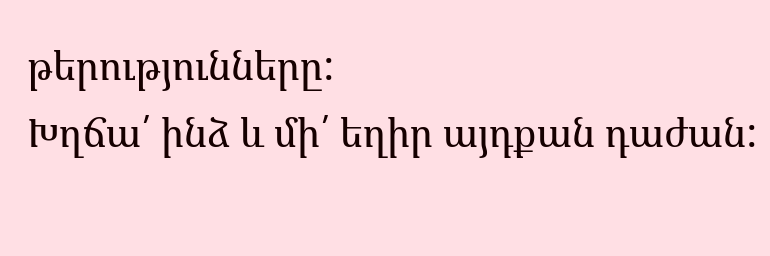թերությունները:
Խղճա՛ ինձ և մի՛ եղիր այդքան դաժան: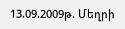13.09.2009թ. Մեղրի